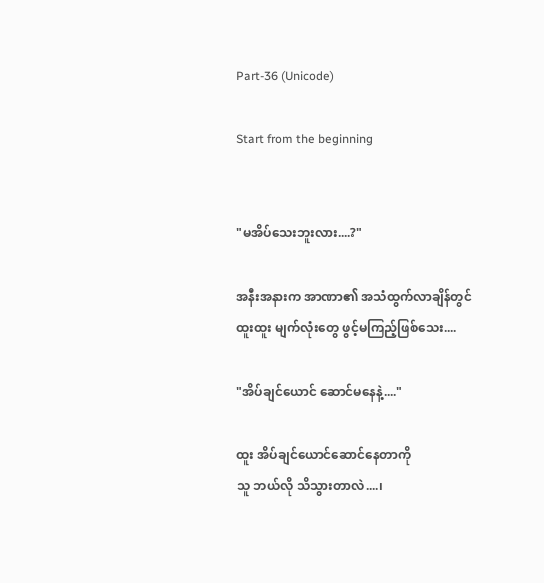Part-36 (Unicode)

Start from the beginning


"မအိပ်သေးဘူးလား....?"

အနီးအနားက အာဏာ၏ အသံထွက်လာချိန်တွင်
ထူးထူး မျက်လုံးတွေ ဖွင့်မကြည့်ဖြစ်သေး....

"အိပ်ချင်ယောင် ဆောင်မနေနဲ့...."

ထူး အိပ်ချင်ယောင်ဆောင်နေတာကို
သူ ဘယ်လို သိသွားတာလဲ....၊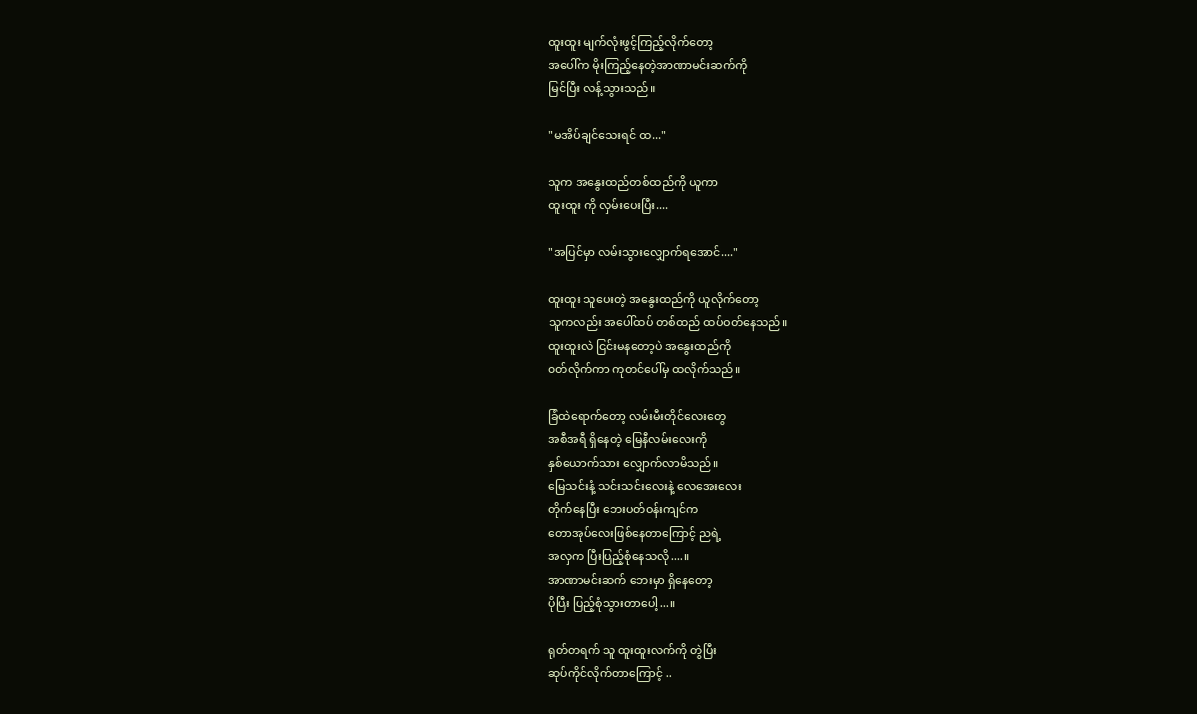ထူးထူး မျက်လုံးဖွင့်ကြည့်လိုက်တော့
အပေါ်က မိုးကြည့်နေတဲ့အာဏာမင်းဆက်ကို
မြင်ပြီး လန့်သွားသည်။

"မအိပ်ချင်သေးရင် ထ..."

သူက အနွေးထည်တစ်ထည်ကို ယူကာ
ထူးထူး ကို လှမ်းပေးပြီး....

"အပြင်မှာ လမ်းသွားလျှောက်ရအောင်...."

ထူးထူး သူပေးတဲ့ အနွေးထည်ကို ယူလိုက်တော့
သူကလည်း အပေါ်ထပ် တစ်ထည် ထပ်ဝတ်နေသည်။
ထူးထူးလဲ ငြင်းမနတော့ပဲ အနွေးထည်ကို
၀တ်လိုက်ကာ ကုတင်ပေါ်မှ ထလိုက်သည်။

ခြံထဲရောက်တော့ လမ်းမီးတိုင်လေးတွေ
အစီအရီ ရှိနေတဲ့ မြေနီလမ်းလေးကို
နှစ်ယောက်သား လျှောက်လာမိသည်။
မြေသင်းနံ့ သင်းသင်းလေးနဲ့ လေအေးလေး
တိုက်နေပြီး ဘေးပတ်ဝန်းကျင်က
တောအုပ်လေးဖြစ်နေတာကြောင့် ညရဲ့
အလှက ပြီးပြည့်စုံနေသလို....။
အာဏာမင်းဆက် ဘေးမှာ ရှိနေတော့
ပိုပြီး ပြည့်စုံသွားတာပေါ့...။

ရုတ်တရက် သူ ထူးထူးလက်ကို တွဲပြီး
ဆုပ်ကိုင်လိုက်တာကြောင့် ..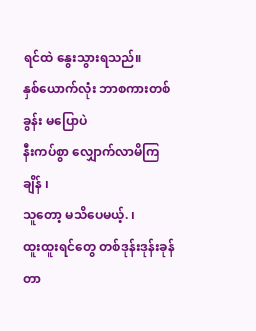ရင်ထဲ နွေးသွားရသည်။
နှစ်ယောက်လုံး ဘာစကားတစ်ခွန်း မပြောပဲ
နီးကပ်စွာ လျှောက်လာမိကြချိန် ၊
သူတော့ မသိပေမယ့်. ၊
ထူးထူးရင်တွေ တစ်ဒုန်းဒုန်းခုန်တာ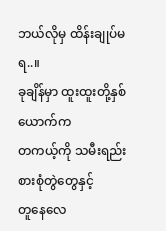ဘယ်လိုမှ ထိန်းချုပ်မရ..။
ခုချိန်မှာ ထူးထူးတို့နှစ်ယောက်က
တကယ့်ကို သမီးရည်းစားစုံတွဲတွေနှင့်
တူနေလေ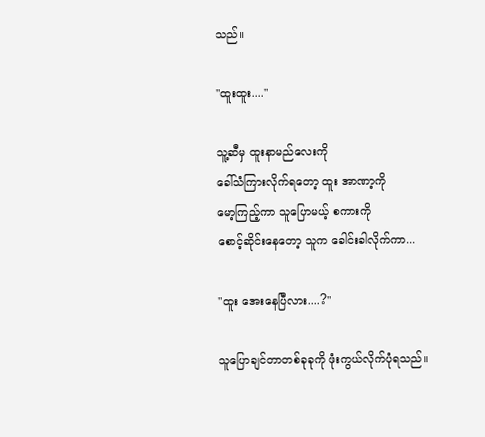သည်။

"ထူးထူး...."

သူ့ဆီမှ ထူးနာမည်လေးကို
ခေါ်သံကြားလိုက်ရတော့ ထူး အာဏာ့ကို
မော့ကြည့်ကာ သူပြောမယ့် စကားကို
စောင့်ဆိုင်းနေတော့ သူက ခေါင်းခါလိုက်ကာ...

"ထူး အေးနေပြီလား....?"

သူပြောချင်တာတစ်ခုခုကို ဖုံးကွယ်လိုက်ပုံရသည်။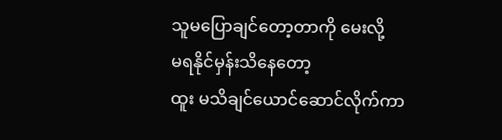သူမပြောချင်တော့တာကို မေးလို့
မရနိုင်မှန်းသိနေတော့
ထူး မသိချင်ယောင်ဆောင်လိုက်ကာ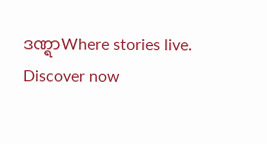ဒဏ္ရာWhere stories live. Discover now